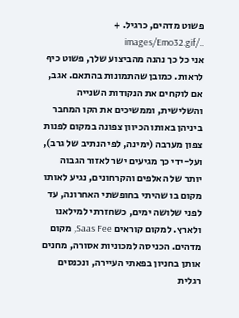פשוט מדהים, כרגיל. + ../images/Emo32.gif
אני כל כך נהנה מהביצוע שלך, פשוט כיף לראות. כמובן שהתמונות בהתאם. אגב, אם לוקחים את הנקודות השנייה והשלישית, וממשיכים את הקו המחבר ביניהן באותו הכיוון צפונה במקום לפנות צפון מערבה (ימינה, לפי הנתיב של גרב), ועל-ידי כך מגיעים ישר לאזור הגבוה יותר של האלפים והקרחונים, נגיע לאותו מקום בו שהיתי בחופשתי האחרונה, עד לפני שלושה ימים, כשחזרתי למילאנו ולארץ. למקום קוראים Saas Fee, מקום מדהים. הכניסה למכוניות אסורה, מחנים אותן בחניון בפאתי העיירה, ונכנסים רגלית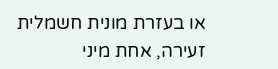או בעזרת מונית חשמלית זעירה, אחת מיני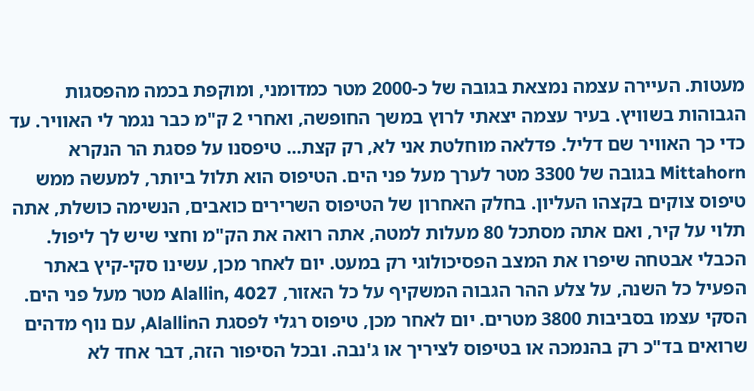מעטות. העיירה עצמה נמצאת בגובה של כ-2000 מטר כמדומני, ומוקפת בכמה מהפסגות הגבוהות בשוויץ. בעיר עצמה יצאתי לרוץ במשך החופשה, ואחרי 2 ק"מ כבר נגמר לי האוויר. עד כדי כך האוויר שם דליל. פדלאה מוחלטת אני לא, רק קצת... טיפסנו על פסגת הר הנקרא Mittahorn בגובה של 3300 מטר לערך מעל פני הים. הטיפוס הוא תלול ביותר, למעשה ממש טיפוס צוקים בקצהו העליון. בחלק האחרון של הטיפוס השרירים כואבים, הנשימה כושלת, אתה תלוי על קיר, ואם אתה מסתכל 80 מעלות למטה, אתה רואה את הק"מ וחצי שיש לך ליפול. הכבלי אבטחה שיפרו את המצב הפסיכולוגי רק במעט. יום לאחר מכן, עשינו סקי-קיץ באתר הפעיל כל השנה, על צלע ההר הגבוה המשקיף על כל האזור, Alallin, 4027 מטר מעל פני הים. הסקי עצמו בסביבות 3800 מטרים. יום לאחר מכן, טיפוס רגלי לפסגת הAlallin, עם נוף מדהים שרואים בד"כ רק בהנמכה או בטיפוס לציריך או ג'נבה. ובכל הסיפור הזה, דבר אחד לא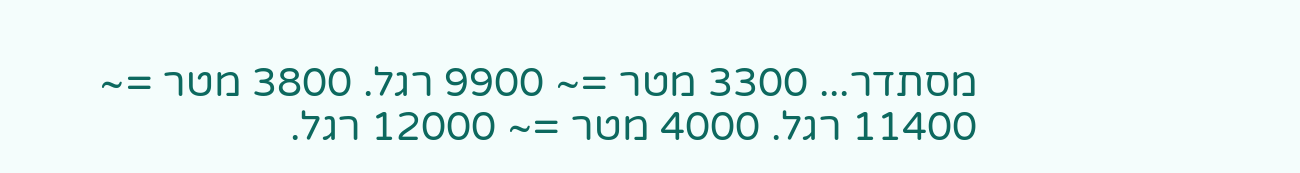מסתדר... 3300 מטר =~ 9900 רגל. 3800 מטר =~ 11400 רגל. 4000 מטר =~ 12000 רגל.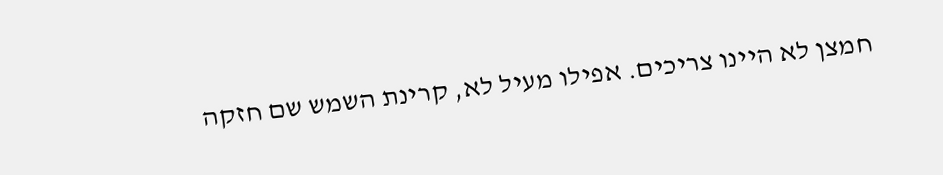חמצן לא היינו צריכים. אפילו מעיל לא, קרינת השמש שם חזקה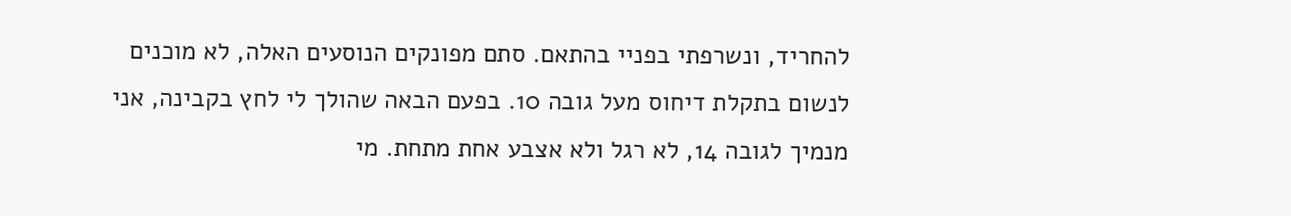להחריד, ונשרפתי בפניי בהתאם. סתם מפונקים הנוסעים האלה, לא מוכנים לנשום בתקלת דיחוס מעל גובה 10. בפעם הבאה שהולך לי לחץ בקבינה, אני מנמיך לגובה 14, לא רגל ולא אצבע אחת מתחת. מי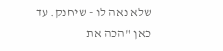שלא נאה לו - שיחנק. עד כאן "הכה את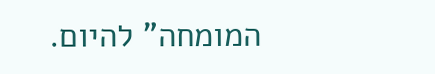המומחה" להיום.